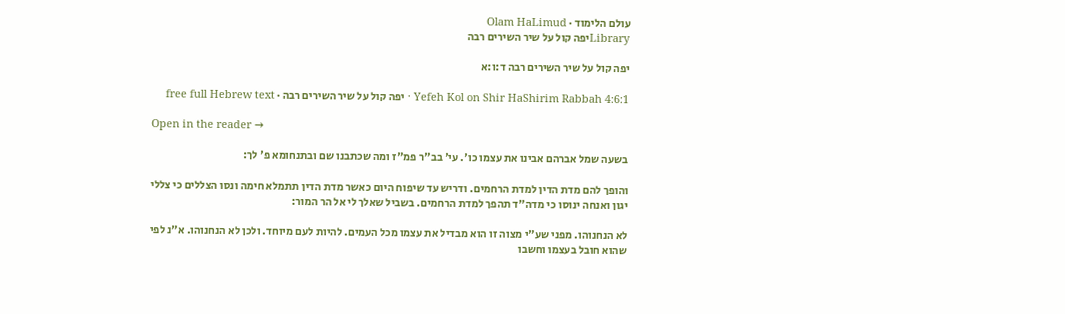עולם הלימוד · Olam HaLimud
Libraryיפה קול על שיר השירים רבה

יפה קול על שיר השירים רבה ד:ו:א

Yefeh Kol on Shir HaShirim Rabbah 4:6:1 · יפה קול על שיר השירים רבה · free full Hebrew text

Open in the reader →

בשעה שמל אברהם אבינו את עצמו כו'. עי' בב"ר פמ"ז ומה שכתבנו שם ובתנחומא פ' לך:

והופך להם מדת הדין למדת הרחמים. ודריש עד שיפוח היום כאשר מדת הדין תתמלא חימה ונסו הצללים כי צללי יגון ואנחה ינוסו כי מדה"ד תהפך למדת הרחמים. בשביל שאלך לי אל הר המור:

לא הנחנוהו. מפני שע"י מצוה זו הוא מבדיל את עצמו מכל העמים. להיות לעם מיוחד. ולכן לא הנחנוהו. א"נ לפי שהוא חובל בעצמו וחשבו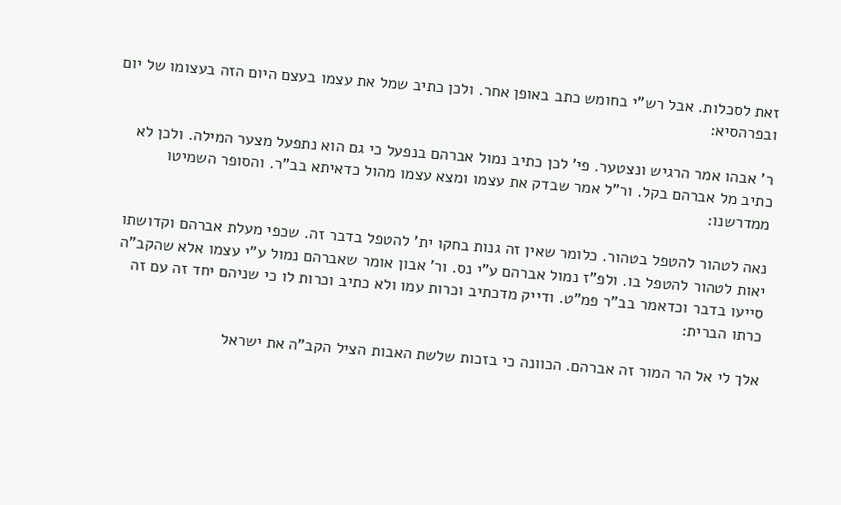זאת לסכלות. אבל רש"י בחומש כתב באופן אחר. ולכן כתיב שמל את עצמו בעצם היום הזה בעצומו של יום ובפרהסיא:

ר' אבהו אמר הרגיש ונצטער. פי' לכן כתיב נמול אברהם בנפעל כי גם הוא נתפעל מצער המילה. ולכן לא כתיב מל אברהם בקל. ור"ל אמר שבדק את עצמו ומצא עצמו מהול כדאיתא בב"ר. והסופר השמיטו ממדרשנו:

נאה לטהור להטפל בטהור. כלומר שאין זה גנות בחקו ית' להטפל בדבר זה. שכפי מעלת אברהם וקדושתו יאות לטהור להטפל בו. ולפ"ז נמול אברהם ע"י נס. ור' אבון אומר שאברהם נמול ע"י עצמו אלא שהקב"ה סייעו בדבר וכדאמר בב"ר פמ"ט. ודייק מדכתיב וכרות עמו ולא כתיב וכרות לו כי שניהם יחד זה עם זה כרתו הברית:

אלך לי אל הר המור זה אברהם. הכוונה כי בזכות שלשת האבות הציל הקב"ה את ישראל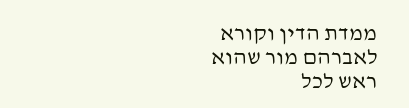ממדת הדין וקורא לאברהם מור שהוא ראש לכל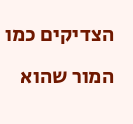הצדיקים כמו המור שהוא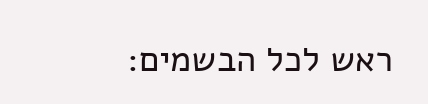ראש לכל הבשמים: